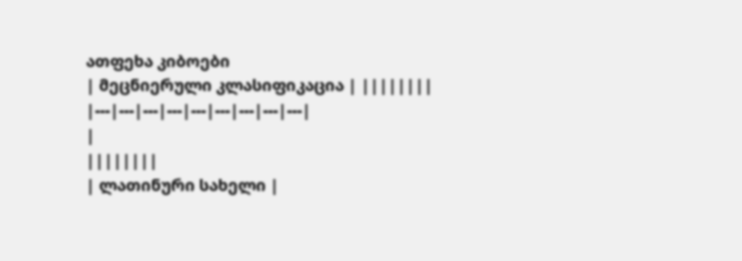ათფეხა კიბოები
| მეცნიერული კლასიფიკაცია | ||||||||
|---|---|---|---|---|---|---|---|---|
|
||||||||
| ლათინური სახელი |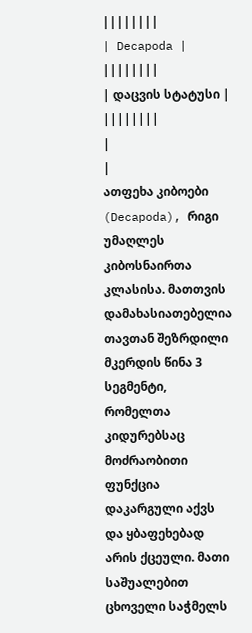||||||||
| Decapoda | ||||||||
| დაცვის სტატუსი | ||||||||
|
|
ათფეხა კიბოები (Decapoda), რიგი უმაღლეს კიბოსნაირთა კლასისა. მათთვის დამახასიათებელია თავთან შეზრდილი მკერდის წინა 3 სეგმენტი, რომელთა კიდურებსაც მოძრაობითი ფუნქცია დაკარგული აქვს და ყბაფეხებად არის ქცეული. მათი საშუალებით ცხოველი საჭმელს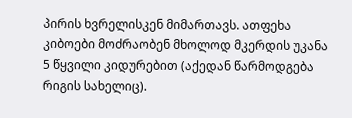პირის ხვრელისკენ მიმართავს. ათფეხა კიბოები მოძრაობენ მხოლოდ მკერდის უკანა 5 წყვილი კიდურებით (აქედან წარმოდგება რიგის სახელიც).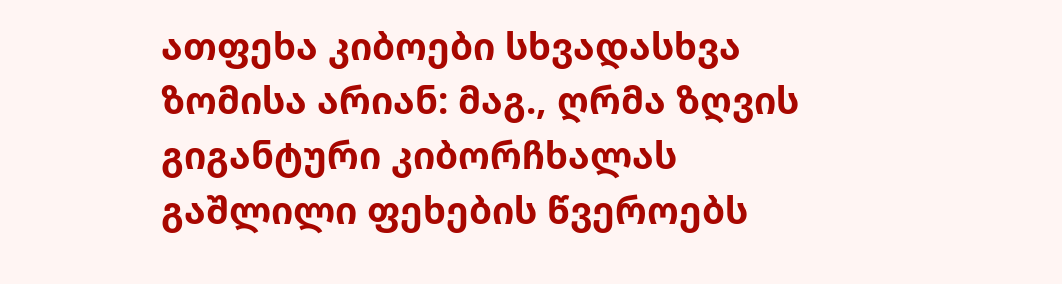ათფეხა კიბოები სხვადასხვა ზომისა არიან: მაგ., ღრმა ზღვის გიგანტური კიბორჩხალას გაშლილი ფეხების წვეროებს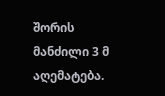შორის მანძილი 3 მ აღემატება.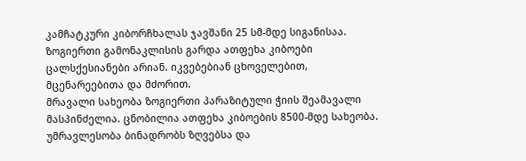კამჩატკური კიბორჩხალას ჯავშანი 25 სმ-მდე სიგანისაა. ზოგიერთი გამონაკლისის გარდა ათფეხა კიბოები ცალსქესიანები არიან. იკვებებიან ცხოველებით, მცენარეებითა და მძორით.
მრავალი სახეობა ზოგიერთი პარაზიტული ჭიის შეამავალი მასპინძელია. ცნობილია ათფეხა კიბოების 8500-მდე სახეობა. უმრავლესობა ბინადრობს ზღვებსა და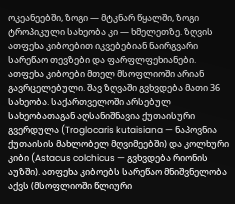ოკეანეებში, ზოგი — მტკნარ წყალში, ზოგი ტროპიკული სახეობა კი — ხმელეთზე. ზღვის ათფეხა კიბოებით იკვებებიან ნაირგვარი სარეწაო თევზები და ფარფლფეხიანები. ათფეხა კიბოები მთელ მსოფლიოში არიან გავრცელებული. შავ ზღვაში გვხვდება მათი 36 სახეობა. საქართველოში არსებულ სახეობათაგან აღსანიშნავია ქუთაისური გვერდულა (Troglocaris kutaisiana — ნაპოვნია ქუთაისის მახლობელ მღვიმეებში) და კოლხური კიბი (Astacus colchicus — გვხვდება რიონის აუზში). ათფეხა კიბოებს სარეწაო მნიშვნელობა აქვს (მსოფლიოში წლიური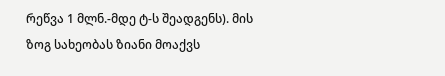რეწვა 1 მლნ.-მდე ტ-ს შეადგენს). მის ზოგ სახეობას ზიანი მოაქვს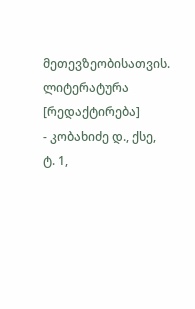მეთევზეობისათვის.
ლიტერატურა [რედაქტირება]
- კობახიძე დ., ქსე, ტ. 1,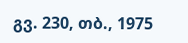გვ. 230, თბ., 1975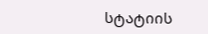სტატიის